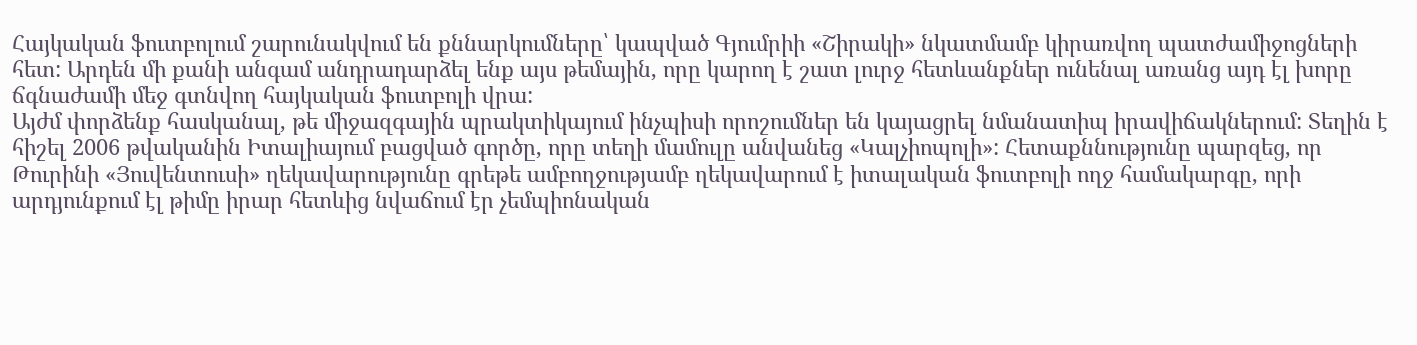Հայկական ֆուտբոլում շարունակվում են քննարկումները՝ կապված Գյումրիի «Շիրակի» նկատմամբ կիրառվող պատժամիջոցների հետ: Արդեն մի քանի անգամ անդրադարձել ենք այս թեմային, որը կարող է շատ լուրջ հետևանքներ ունենալ առանց այդ էլ խորը ճգնաժամի մեջ գտնվող հայկական ֆուտբոլի վրա:
Այժմ փորձենք հասկանալ, թե միջազգային պրակտիկայում ինչպիսի որոշումներ են կայացրել նմանատիպ իրավիճակներում: Տեղին է հիշել 2006 թվականին Իտալիայում բացված գործը, որը տեղի մամուլը անվանեց «Կալչիոպոլի»: Հետաքննությունը պարզեց, որ Թուրինի «Յուվենտուսի» ղեկավարությունը գրեթե ամբողջությամբ ղեկավարում է իտալական ֆուտբոլի ողջ համակարգը, որի արդյունքում էլ թիմը իրար հետևից նվաճում էր չեմպիոնական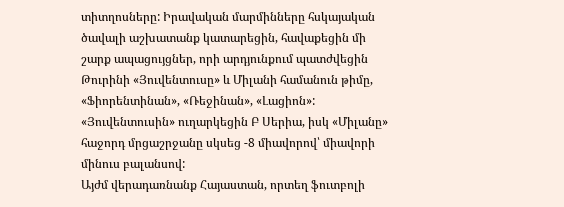տիտղոսները: Իրավական մարմինները հսկայական ծավալի աշխատանք կատարեցին, հավաքեցին մի շարք ապացույցներ, որի արդյունքում պատժվեցին Թուրինի «Յուվենտուսը» և Միլանի համանուն թիմը, «Ֆիորենտինան», «Ռեջինան», «Լացիոն»: «Յուվենտուսին» ուղարկեցին Բ Սերիա, իսկ «Միլանը» հաջորդ մրցաշրջանը սկսեց -8 միավորով՝ միավորի մինուս բալանսով:
Այժմ վերադառնանք Հայաստան, որտեղ ֆուտբոլի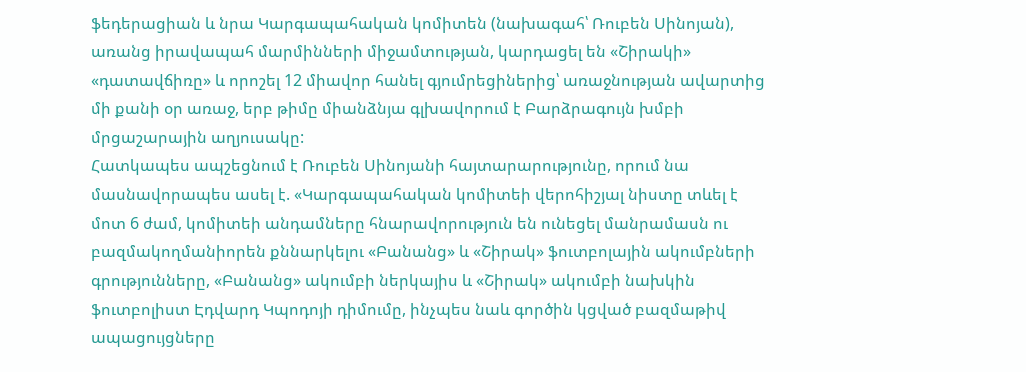ֆեդերացիան և նրա Կարգապահական կոմիտեն (նախագահ՝ Ռուբեն Սինոյան), առանց իրավապահ մարմինների միջամտության, կարդացել են «Շիրակի» «դատավճիռը» և որոշել 12 միավոր հանել գյումրեցիներից՝ առաջնության ավարտից մի քանի օր առաջ, երբ թիմը միանձնյա գլխավորում է Բարձրագույն խմբի մրցաշարային աղյուսակը:
Հատկապես ապշեցնում է Ռուբեն Սինոյանի հայտարարությունը, որում նա մասնավորապես ասել է. «Կարգապահական կոմիտեի վերոհիշյալ նիստը տևել է մոտ 6 ժամ, կոմիտեի անդամները հնարավորություն են ունեցել մանրամասն ու բազմակողմանիորեն քննարկելու «Բանանց» և «Շիրակ» ֆուտբոլային ակումբների գրությունները, «Բանանց» ակումբի ներկայիս և «Շիրակ» ակումբի նախկին ֆուտբոլիստ Էդվարդ Կպոդոյի դիմումը, ինչպես նաև գործին կցված բազմաթիվ ապացույցները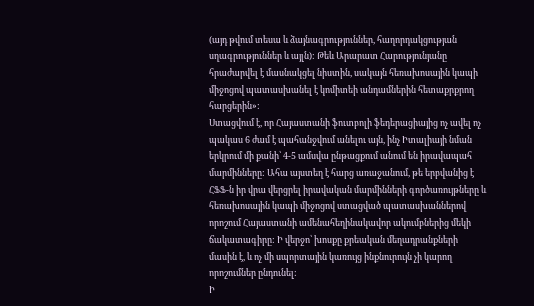(այդ թվում տեսա և ձայնագրություններ, հաղորդակցության սղագրություններ և այլն): Թեև Արարատ Հարությունյանը հրաժարվել է մասնակցել նիստին, սակայն հեռախոսային կապի միջոցով պատասխանել է կոմիտեի անդամներին հետաքրքրող հարցերին»:
Ստացվում է, որ Հայաստանի ֆուտբոլի ֆեդերացիայից ոչ ավել ոչ պակաս 6 ժամ է պահանջվում անելու այն, ինչ Իտալիայի նման երկրում մի քանի՝ 4-5 ամսվա ընթացքում անում են իրավապահ մարմինները: Ահա այստեղ է հարց առաջանում, թե երբվանից է ՀՖՖ-ն իր վրա վերցրել իրավական մարմինների գործառույթները և հեռախոսային կապի միջոցով ստացված պատասխաններով որոշում Հայաստանի ամենահեղինակավոր ակումբներից մեկի ճակատագիրը: Ի վերջո՝ խոսքը քրեական մեղադրանքների մասին է, և ոչ մի սպորտային կառույց ինքնուրույն չի կարող որոշումներ ընդունել:
Ի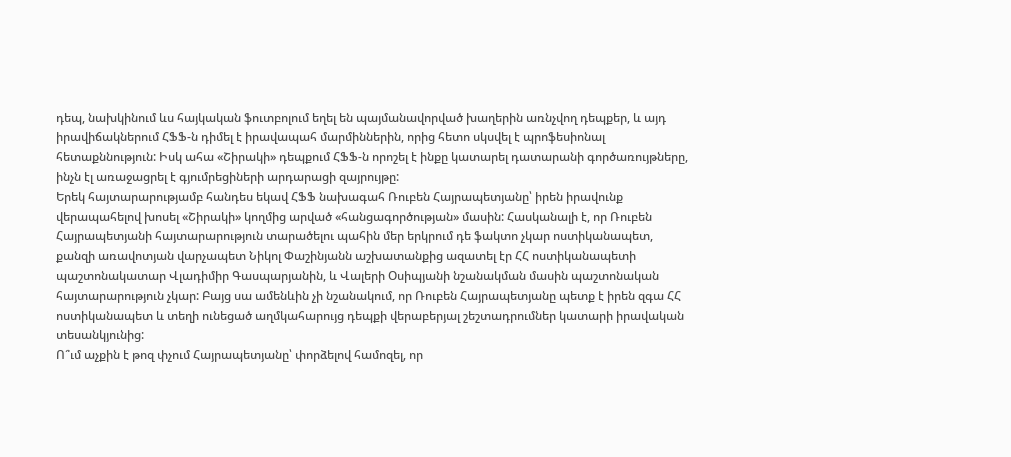դեպ, նախկինում ևս հայկական ֆուտբոլում եղել են պայմանավորված խաղերին առնչվող դեպքեր, և այդ իրավիճակներում ՀՖՖ-ն դիմել է իրավապահ մարմիններին, որից հետո սկսվել է պրոֆեսիոնալ հետաքննություն: Իսկ ահա «Շիրակի» դեպքում ՀՖՖ-ն որոշել է ինքը կատարել դատարանի գործառույթները, ինչն էլ առաջացրել է գյումրեցիների արդարացի զայրույթը:
Երեկ հայտարարությամբ հանդես եկավ ՀՖՖ նախագահ Ռուբեն Հայրապետյանը՝ իրեն իրավունք վերապահելով խոսել «Շիրակի» կողմից արված «հանցագործության» մասին: Հասկանալի է, որ Ռուբեն Հայրապետյանի հայտարարություն տարածելու պահին մեր երկրում դե ֆակտո չկար ոստիկանապետ, քանզի առավոտյան վարչապետ Նիկոլ Փաշինյանն աշխատանքից ազատել էր ՀՀ ոստիկանապետի պաշտոնակատար Վլադիմիր Գասպարյանին, և Վալերի Օսիպյանի նշանակման մասին պաշտոնական հայտարարություն չկար: Բայց սա ամենևին չի նշանակում, որ Ռուբեն Հայրապետյանը պետք է իրեն զգա ՀՀ ոստիկանապետ և տեղի ունեցած աղմկահարույց դեպքի վերաբերյալ շեշտադրումներ կատարի իրավական տեսանկյունից:
Ո՞ւմ աչքին է թոզ փչում Հայրապետյանը՝ փորձելով համոզել, որ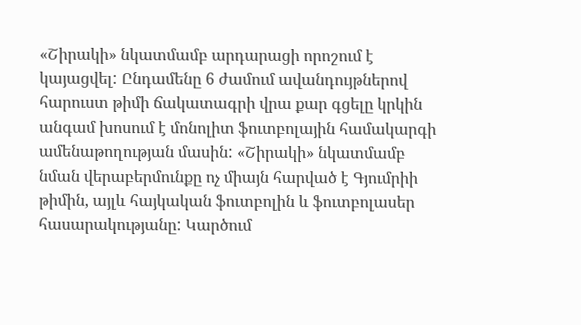«Շիրակի» նկատմամբ արդարացի որոշում է կայացվել: Ընդամենը 6 ժամում ավանդույթներով հարուստ թիմի ճակատագրի վրա քար գցելը կրկին անգամ խոսում է մոնոլիտ ֆուտբոլային համակարգի ամենաթողության մասին: «Շիրակի» նկատմամբ նման վերաբերմունքը ոչ միայն հարված է Գյումրիի թիմին, այլև հայկական ֆուտբոլին և ֆուտբոլասեր հասարակությանը: Կարծում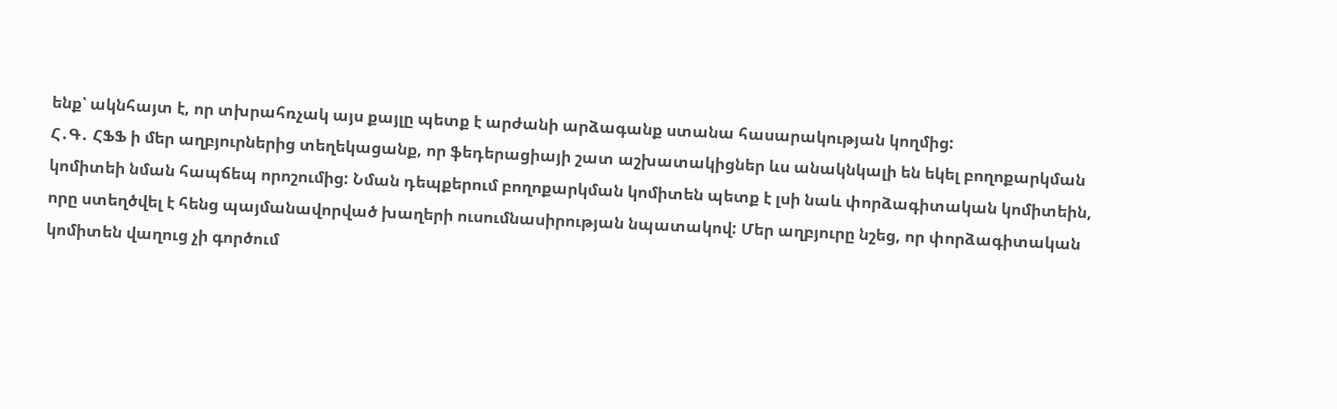ենք՝ ակնհայտ է, որ տխրահռչակ այս քայլը պետք է արժանի արձագանք ստանա հասարակության կողմից:
Հ․Գ․ ՀՖՖ ի մեր աղբյուրներից տեղեկացանք, որ ֆեդերացիայի շատ աշխատակիցներ ևս անակնկալի են եկել բողոքարկման կոմիտեի նման հապճեպ որոշումից: Նման դեպքերում բողոքարկման կոմիտեն պետք է լսի նաև փորձագիտական կոմիտեին, որը ստեղծվել է հենց պայմանավորված խաղերի ուսումնասիրության նպատակով: Մեր աղբյուրը նշեց, որ փորձագիտական կոմիտեն վաղուց չի գործում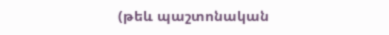(թեև պաշտոնական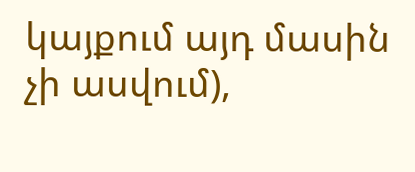կայքում այդ մասին չի ասվում),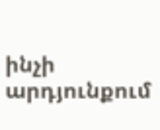ինչի արդյունքում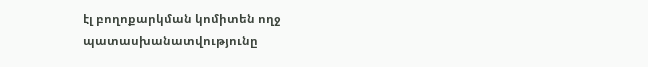էլ բողոքարկման կոմիտեն ողջ պատասխանատվությունը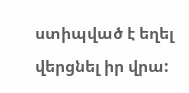ստիպված է եղել վերցնել իր վրա: